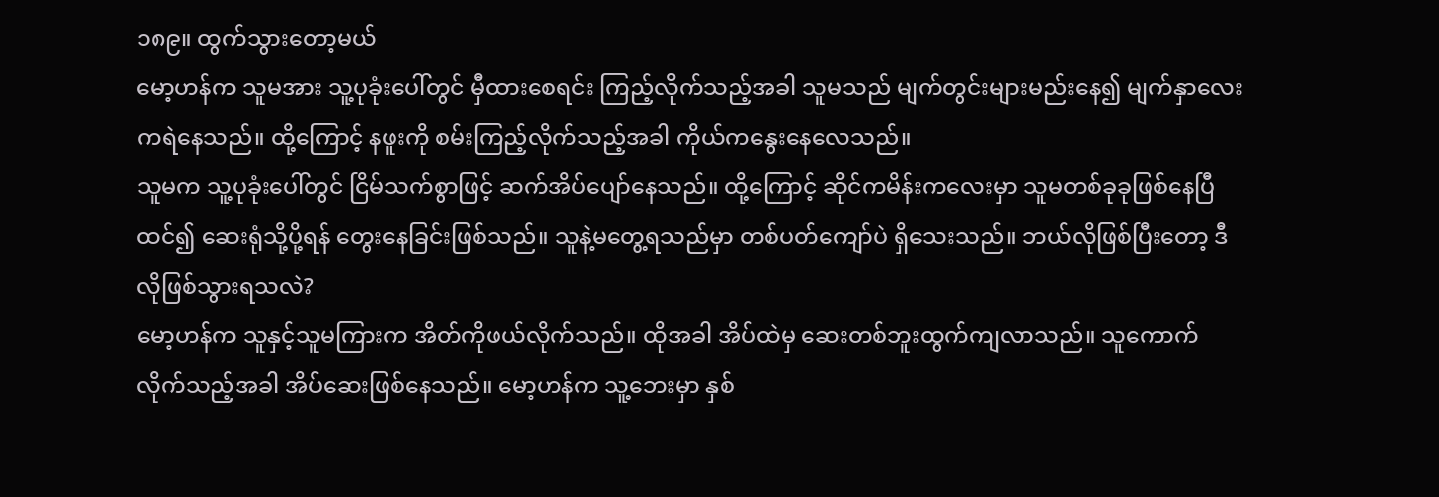၁၈၉။ ထွက်သွားတော့မယ်
မော့ဟန်က သူမအား သူ့ပုခုံးပေါ်တွင် မှီထားစေရင်း ကြည့်လိုက်သည့်အခါ သူမသည် မျက်တွင်းများမည်းနေ၍ မျက်နှာလေးကရဲနေသည်။ ထို့ကြောင့် နဖူးကို စမ်းကြည့်လိုက်သည့်အခါ ကိုယ်ကနွေးနေလေသည်။
သူမက သူ့ပုခုံးပေါ်တွင် ငြိမ်သက်စွာဖြင့် ဆက်အိပ်ပျော်နေသည်။ ထို့ကြောင့် ဆိုင်ကမိန်းကလေးမှာ သူမတစ်ခုခုဖြစ်နေပြီထင်၍ ဆေးရုံသို့ပို့ရန် တွေးနေခြင်းဖြစ်သည်။ သူနဲ့မတွေ့ရသည်မှာ တစ်ပတ်ကျော်ပဲ ရှိသေးသည်။ ဘယ်လိုဖြစ်ပြီးတော့ ဒီလိုဖြစ်သွားရသလဲ?
မော့ဟန်က သူနှင့်သူမကြားက အိတ်ကိုဖယ်လိုက်သည်။ ထိုအခါ အိပ်ထဲမှ ဆေးတစ်ဘူးထွက်ကျလာသည်။ သူကောက်လိုက်သည့်အခါ အိပ်ဆေးဖြစ်နေသည်။ မော့ဟန်က သူ့ဘေးမှာ နှစ်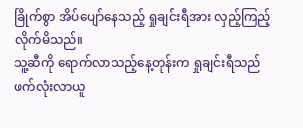ခြိုက်စွာ အိပ်ပျော်နေသည့် ရှုချင်းရီအား လှည့်ကြည့်လိုက်မိသည်။
သူ့ဆီကို ရောက်လာသည့်နေ့တုန်းက ရှုချင်းရီသည် ဖက်လုံးလာယူ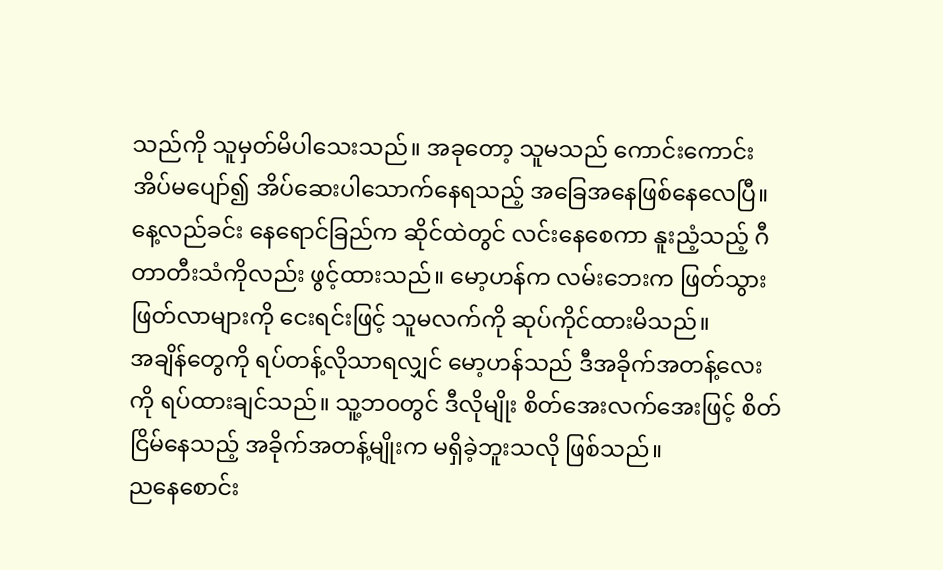သည်ကို သူမှတ်မိပါသေးသည်။ အခုတော့ သူမသည် ကောင်းကောင်းအိပ်မပျော်၍ အိပ်ဆေးပါသောက်နေရသည့် အခြေအနေဖြစ်နေလေပြီ။
နေ့လည်ခင်း နေရောင်ခြည်က ဆိုင်ထဲတွင် လင်းနေစေကာ နူးညံ့သည့် ဂီတာတီးသံကိုလည်း ဖွင့်ထားသည်။ မော့ဟန်က လမ်းဘေးက ဖြတ်သွားဖြတ်လာများကို ငေးရင်းဖြင့် သူမလက်ကို ဆုပ်ကိုင်ထားမိသည်။
အချိန်တွေကို ရပ်တန့်လိုသာရလျှင် မော့ဟန်သည် ဒီအခိုက်အတန့်လေးကို ရပ်ထားချင်သည်။ သူ့ဘဝတွင် ဒီလိုမျိုး စိတ်အေးလက်အေးဖြင့် စိတ်ငြိမ်နေသည့် အခိုက်အတန့်မျိုးက မရှိခဲ့ဘူးသလို ဖြစ်သည်။
ညနေစောင်း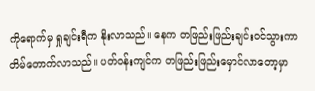ကိုရောက်မှ ရှုချင်းရီက နိုးလာသည်။ နေက တဖြည်းဖြည်းချင်းဝင်သွားကာ တိမ်တောက်လာသည်။ ပတ်ဝန်းကျင်က တဖြည်းဖြည်းမှောင်လာတော့မှာ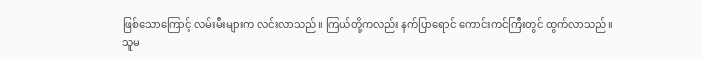ဖြစ်သောကြောင့် လမ်းမီးများက လင်းလာသည်။ ကြယ်တို့ကလည်း နက်ပြာရောင် ကောင်းကင်ကြီးတွင် ထွက်လာသည်။
သူမ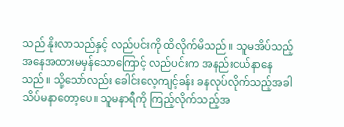သည် နိုးလာသည်နှင့် လည်ပင်းကို ထိလိုက်မိသည်။ သူမအိပ်သည့် အနေအထားမမှန်သောကြောင့် လည်ပင်းက အနည်းငယ်နာနေသည်။ သို့သော်လည်း ခေါင်းလေ့ကျင့်ခန်း ခနလုပ်လိုက်သည့်အခါ သိပ်မနာတော့ပေ။ သူမနာရီကို ကြည့်လိုက်သည့်အ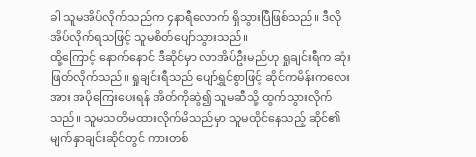ခါ သူမအိပ်လိုက်သည်က ၄နာရီလောက် ရှိသွားပြီဖြစ်သည်။ ဒီလိုအိပ်လိုက်ရသဖြင့် သူမစိတ်ပျော်သွားသည်။
ထို့ကြောင့် နောက်နောင် ဒီဆိုင်မှာ လာအိပ်ဦးမည်ဟု ရှုချင်းရီက ဆုံးဖြတ်လိုက်သည်။ ရှုချင်းရီသည် ပျော်ရွှင်စွာဖြင့် ဆိုင်ကမိန်းကလေးအား အပိုကြေးပေးရန် အိတ်ကိုဆွဲ၍ သူမဆီသို့ ထွက်သွားလိုက်သည်။ သူမသတိမထားလိုက်မိသည်မှာ သူမထိုင်နေသည့် ဆိုင်၏မျက်နှာချင်းဆိုင်တွင် ကားတစ်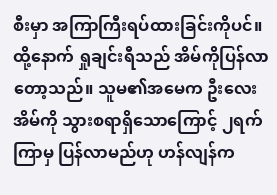စီးမှာ အကြာကြီးရပ်ထားခြင်းကိုပင်။
ထို့နောက် ရှုချင်းရီသည် အိမ်ကိုပြန်လာတော့သည်။ သူမ၏အမေက ဦးလေးအိမ်ကို သွားစရာရှိသောကြောင့် ၂ရက်ကြာမှ ပြန်လာမည်ဟု ဟန်လျန်က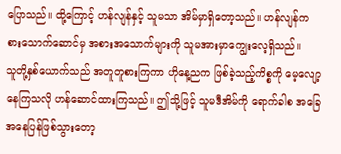ပြောသည်။ ထို့ကြောင့် ဟန်လျန်နှင့် သူမသာ အိမ်မှာရှိတော့သည်။ ဟန်လျန်က စားသောက်ဆောင်မှ အစားအသောက်များကို သူမအားမှာကျွေးလေ့ရှိသည်။
သူတို့နှစ်ယောက်သည် အတူတူစားကြကာ ဟိုနေ့ညက ဖြစ်ခဲ့သည့်ကိစ္စကို မေ့လျော့နေကြသလို ဟန်ဆောင်ထားကြသည်။ ဤသို့ဖြင့် သူမဒီအိမ်ကို ရောက်ခါစ အခြေအနေပြန်ဖြစ်သွားတော့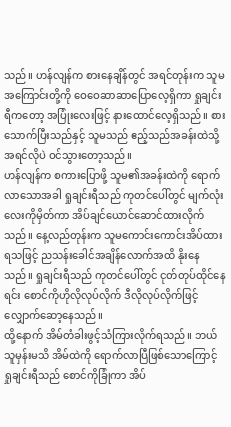သည်။ ဟန်လျန်က စားနေချိန်တွင် အရင်တုန်းက သူမအကြောင်းတို့ကို ဝေဝေဆာဆာပြောလေ့ရှိကာ ရှုချင်းရီကတော့ အပြုံးလေးဖြင့် နားထောင်လေ့ရှိသည်။ စားသောက်ပြီးသည်နှင့် သူမသည် ဧည့်သည်အခန်းထဲသို့ အရင်လိုပဲ ဝင်သွားတော့သည်။
ဟန်လျန်က စကားပြောဖို့ သူမ၏အခန်းထဲကို ရောက်လာသောအခါ ရှုချင်းရီသည် ကုတင်ပေါ်တွင် မျက်လုံးလေးကိုမှိတ်ကာ အိပ်ချင်ယောင်ဆောင်ထားလိုက်သည်။ နေ့လည်တုန်းက သူမကောင်းကောင်းအိပ်ထားရသဖြင့် ညသန်းခေါင်အချိန်လောက်အထိ နိုးနေသည်။ ရှုချင်းရီသည် ကုတင်ပေါ်တွင် ငုတ်တုပ်ထိုင်နေရင်း စောင်ကိုဟိုလိုလုပ်လိုက် ဒီလိုလုပ်လိုက်ဖြင့် လျှောက်ဆော့နေသည်။
ထို့နောက် အိမ်တံခါးဖွင့်သံကြားလိုက်ရသည်။ ဘယ်သူမှန်းမသိ အိမ်ထဲကို ရောက်လာပြီဖြစ်သောကြောင့် ရှုချင်းရီသည် စောင်ကိုခြုံကာ အိပ်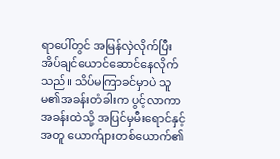ရာပေါ်တွင် အမြန်လှဲလိုက်ပြီး အိပ်ချင်ယောင်ဆောင်နေလိုက်သည်။ သိပ်မကြာခင်မှာပဲ သူမ၏အခန်းတံခါးက ပွင့်လာကာ အခန်းထဲသို့ အပြင်မှမီးရောင်နှင့်အတူ ယောက်ျားတစ်ယောက်၏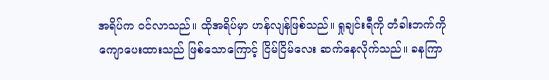အရိပ်က ဝင်လာသည်။ ထိုအရိပ်မှာ ဟန်လျန်ဖြစ်သည်။ ရှုချင်းရီကို တံခါးဘက်ကို ကျောပေးထားသည် ဖြစ်သောကြောင့် ငြိမ်ငြိမ်လေး ဆက်နေလိုက်သည်။ ခနကြာ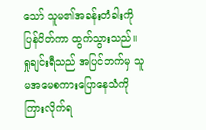သော် သူမ၏အခန်းတံခါးကို ပြန်ပိတ်ကာ ထွက်သွားသည်။
ရှုချင်းရီသည် အပြင်ဘက်မှ သူမအမေစကားပြောနေသံကို ကြားလိုက်ရ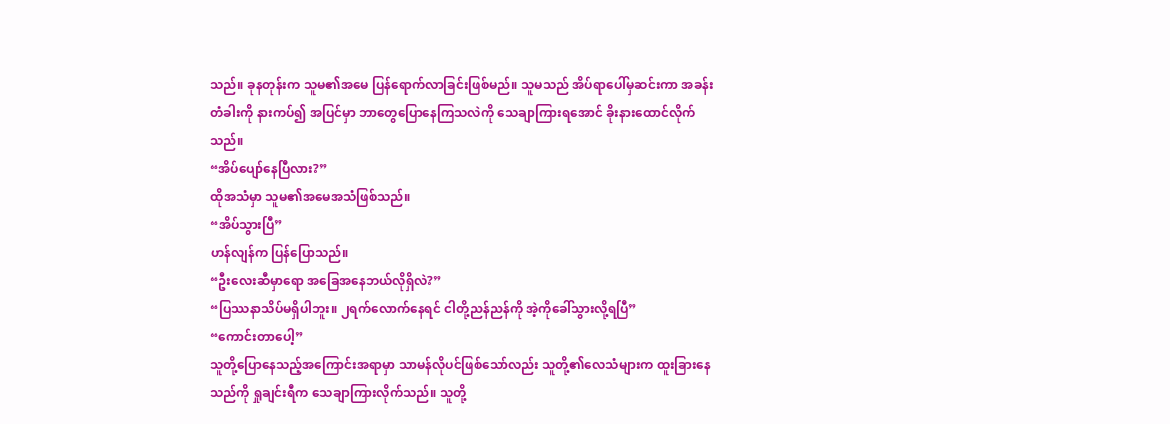သည်။ ခုနတုန်းက သူမ၏အမေ ပြန်ရောက်လာခြင်းဖြစ်မည်။ သူမသည် အိပ်ရာပေါ်မှဆင်းကာ အခန်းတံခါးကို နားကပ်၍ အပြင်မှာ ဘာတွေပြောနေကြသလဲကို သေချာကြားရအောင် ခိုးနားထောင်လိုက်သည်။
“အိပ်ပျော်နေပြီလား?”
ထိုအသံမှာ သူမ၏အမေအသံဖြစ်သည်။
“အိပ်သွားပြီ”
ဟန်လျန်က ပြန်ပြောသည်။
“ဦးလေးဆီမှာရော အခြေအနေဘယ်လိုရှိလဲ?”
“ပြဿနာသိပ်မရှိပါဘူး။ ၂ရက်လောက်နေရင် ငါတို့ညန်ညန်ကို အဲ့ကိုခေါ်သွားလို့ရပြီ”
“ကောင်းတာပေါ့”
သူတို့ပြောနေသည့်အကြောင်းအရာမှာ သာမန်လိုပင်ဖြစ်သော်လည်း သူတို့၏လေသံများက ထူးခြားနေသည်ကို ရှုချင်းရီက သေချာကြားလိုက်သည်။ သူတို့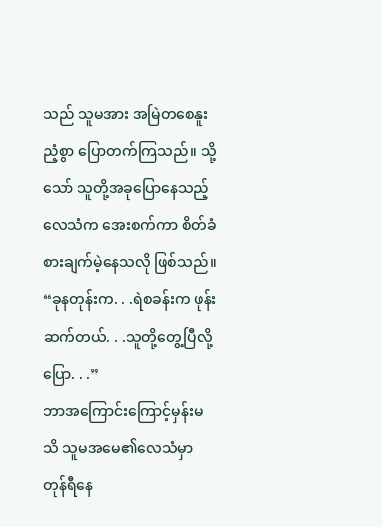သည် သူမအား အမြဲတစေနူးညံ့စွာ ပြောတက်ကြသည်။ သို့သော် သူတို့အခုပြောနေသည့် လေသံက အေးစက်ကာ စိတ်ခံစားချက်မဲ့နေသလို ဖြစ်သည်။
“ခုနတုန်းက. . .ရဲစခန်းက ဖုန်းဆက်တယ်. . .သူတို့တွေ့ပြီလို့ ပြော. . .”
ဘာအကြောင်းကြောင့်မှန်းမသိ သူမအမေ၏လေသံမှာ တုန်ရီနေ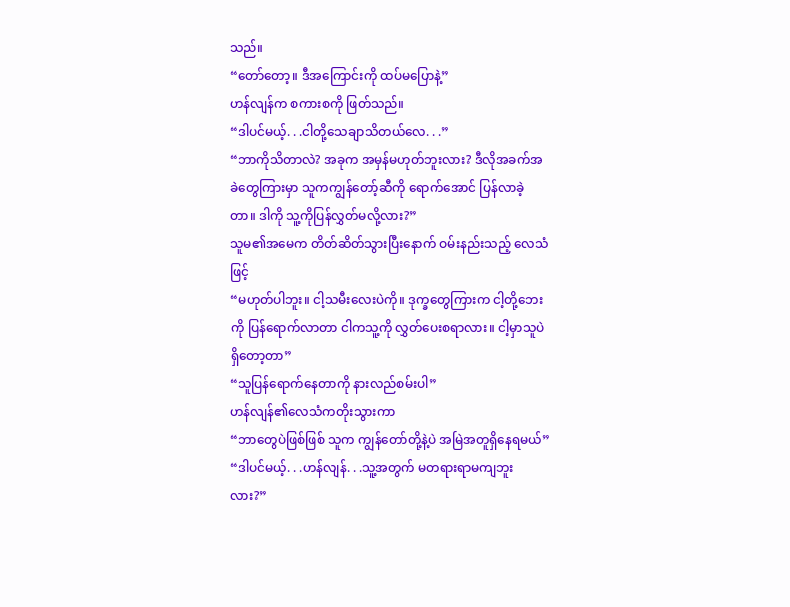သည်။
“တော်တော့။ ဒီအကြောင်းကို ထပ်မပြောနဲ့”
ဟန်လျန်က စကားစကို ဖြတ်သည်။
“ဒါပင်မယ့်. . .ငါတို့သေချာသိတယ်လေ. . .”
“ဘာကိုသိတာလဲ? အခုက အမှန်မဟုတ်ဘူးလား? ဒီလိုအခက်အခဲတွေကြားမှာ သူကကျွန်တော့်ဆီကို ရောက်အောင် ပြန်လာခဲ့တာ။ ဒါကို သူ့ကိုပြန်လွှတ်မလို့လား?”
သူမ၏အမေက တိတ်ဆိတ်သွားပြီးနောက် ဝမ်းနည်းသည့် လေသံဖြင့်
“မဟုတ်ပါဘူး။ ငါ့သမီးလေးပဲကို။ ဒုက္ခတွေကြားက ငါ့တို့ဘေးကို ပြန်ရောက်လာတာ ငါကသူ့ကို လွှတ်ပေးစရာလား။ ငါ့မှာသူပဲရှိတော့တာ”
“သူပြန်ရောက်နေတာကို နားလည်စမ်းပါ”
ဟန်လျန်၏လေသံကတိုးသွားကာ
“ဘာတွေပဲဖြစ်ဖြစ် သူက ကျွန်တော်တို့နဲ့ပဲ အမြဲအတူရှိနေရမယ်”
“ဒါပင်မယ့်. . .ဟန်လျန်. . .သူ့အတွက် မတရားရာမကျဘူးလား?”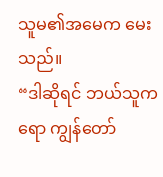သူမ၏အမေက မေးသည်။
“ဒါဆိုရင် ဘယ်သူကရော ကျွန်တော်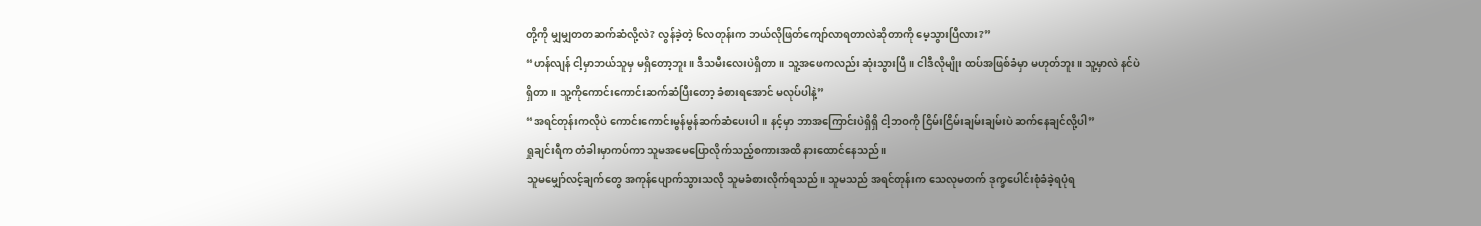တို့ကို မျှမျှတတဆက်ဆံလို့လဲ? လွန်ခဲ့တဲ့ ၆လတုန်းက ဘယ်လိုဖြတ်ကျော်လာရတာလဲဆိုတာကို မေ့သွားပြီလား?”
“ဟန်လျန် ငါ့မှာဘယ်သူမှ မရှိတော့ဘူး။ ဒီသမီးလေးပဲရှိတာ။ သူ့အဖေကလည်း ဆုံးသွားပြီ။ ငါဒီလိုမျိုး ထပ်အဖြစ်ခံမှာ မဟုတ်ဘူး။ သူ့မှာလဲ နင်ပဲရှိတာ။ သူ့ကိုကောင်းကောင်းဆက်ဆံပြီးတော့ ခံစားရအောင် မလုပ်ပါနဲ့”
“အရင်တုန်းကလိုပဲ ကောင်းကောင်းမွန်မွန်ဆက်ဆံပေးပါ။ နင့်မှာ ဘာအကြောင်းပဲရှိရှိ ငါ့ဘဝကို ငြိမ်းငြိမ်းချမ်းချမ်းပဲ ဆက်နေချင်လို့ပါ”
ရှုချင်းရီက တံခါးမှာကပ်ကာ သူမအမေပြောလိုက်သည့်စကားအထိ နားထောင်နေသည်။
သူမမျှော်လင့်ချက်တွေ အကုန်ပျောက်သွားသလို သူမခံစားလိုက်ရသည်။ သူမသည် အရင်တုန်းက သေလုမတက် ဒုက္ခပေါင်းစုံခံခဲ့ရပုံရ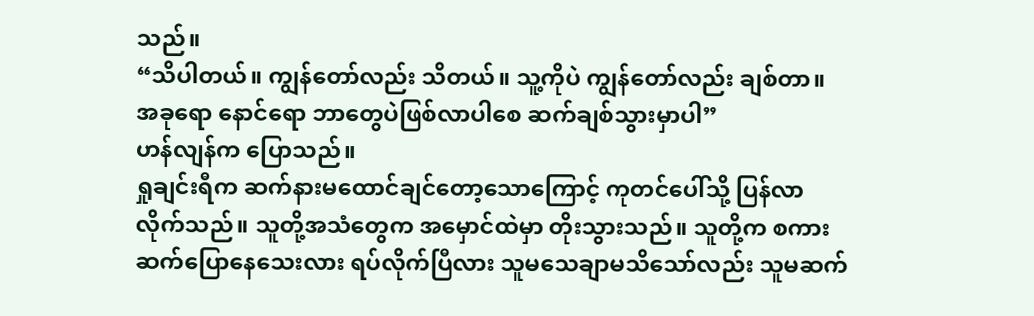သည်။
“သိပါတယ်။ ကျွန်တော်လည်း သိတယ်။ သူ့ကိုပဲ ကျွန်တော်လည်း ချစ်တာ။ အခုရော နောင်ရော ဘာတွေပဲဖြစ်လာပါစေ ဆက်ချစ်သွားမှာပါ”
ဟန်လျန်က ပြောသည်။
ရှုချင်းရီက ဆက်နားမထောင်ချင်တော့သောကြောင့် ကုတင်ပေါ်သို့ ပြန်လာလိုက်သည်။ သူတို့အသံတွေက အမှောင်ထဲမှာ တိုးသွားသည်။ သူတို့က စကားဆက်ပြောနေသေးလား ရပ်လိုက်ပြီလား သူမသေချာမသိသော်လည်း သူမဆက်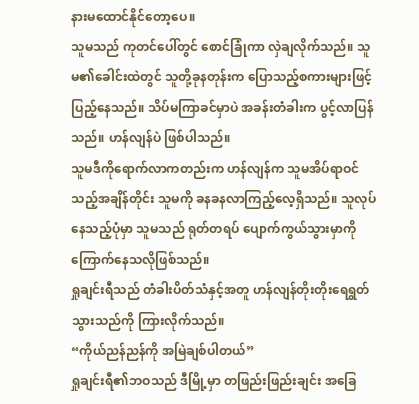နားမထောင်နိုင်တော့ပေ။
သူမသည် ကုတင်ပေါ်တွင် စောင်ခြုံကာ လှဲချလိုက်သည်။ သူမ၏ခေါင်းထဲတွင် သူတို့ခုနတုန်းက ပြောသည့်စကားများဖြင့် ပြည့်နေသည်။ သိပ်မကြာခင်မှာပဲ အခန်းတံခါးက ပွင့်လာပြန်သည်။ ဟန်လျန်ပဲ ဖြစ်ပါသည်။
သူမဒီကိုရောက်လာကတည်းက ဟန်လျန်က သူမအိပ်ရာဝင်သည့်အချိန်တိုင်း သူမကို ခနခနလာကြည့်လေ့ရှိသည်။ သူလုပ်နေသည့်ပုံမှာ သူမသည် ရုတ်တရပ် ပျောက်ကွယ်သွားမှာကို ကြောက်နေသလိုဖြစ်သည်။
ရှုချင်းရီသည် တံခါးပိတ်သံနှင့်အတူ ဟန်လျန်တိုးတိုးရေရွတ်သွားသည်ကို ကြားလိုက်သည်။
“ကိုယ်ညန်ညန်ကို အမြဲချစ်ပါတယ်”
ရှုချင်းရီ၏ဘဝသည် ဒီမြို့မှာ တဖြည်းဖြည်းချင်း အခြေ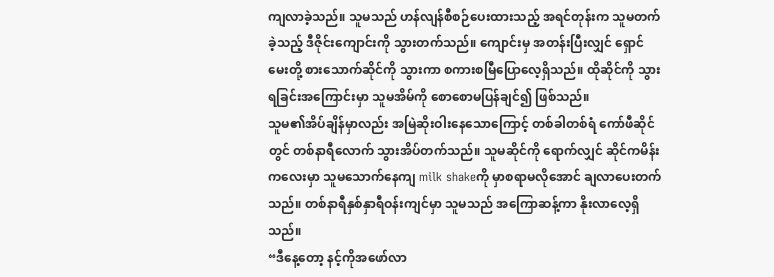ကျလာခဲ့သည်။ သူမသည် ဟန်လျန်စီစဉ်ပေးထားသည့် အရင်တုန်းက သူမတက်ခဲ့သည့် ဒီဇိုင်းကျောင်းကို သွားတက်သည်။ ကျောင်းမှ အတန်းပြီးလျှင် ရှောင်မေးတို့ စားသောက်ဆိုင်ကို သွားကာ စကားစမြီပြောလေ့ရှိသည်။ ထိုဆိုင်ကို သွားရခြင်းအကြောင်းမှာ သူမအိမ်ကို စောစောမပြန်ချင်၍ ဖြစ်သည်။
သူမ၏အိပ်ချိန်မှာလည်း အမြဲဆိုးဝါးနေသောကြောင့် တစ်ခါတစ်ရံ ကော်ဖီဆိုင်တွင် တစ်နာရီလောက် သွားအိပ်တက်သည်။ သူမဆိုင်ကို ရောက်လျှင် ဆိုင်ကမိန်းကလေးမှာ သူမသောက်နေကျ milk shakeကို မှာစရာမလိုအောင် ချလာပေးတက်သည်။ တစ်နာရီနှစ်နှာရီဝန်းကျင်မှာ သူမသည် အကြောဆန့်ကာ နိုးလာလေ့ရှိသည်။
“ဒီနေ့တော့ နင့်ကိုအဖော်လာ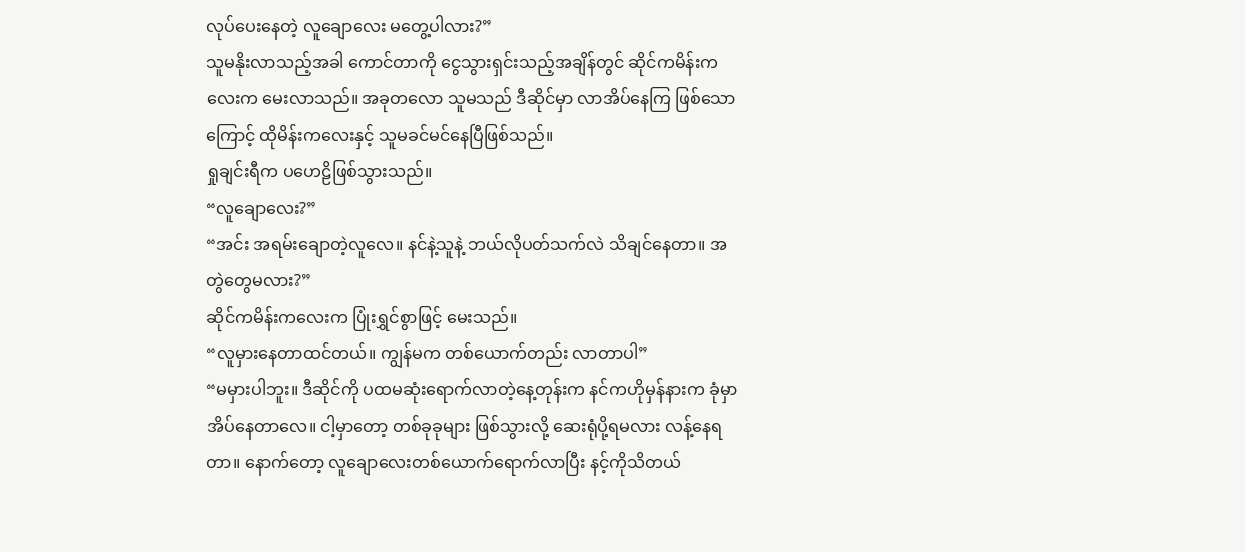လုပ်ပေးနေတဲ့ လူချောလေး မတွေ့ပါလား?”
သူမနိုးလာသည့်အခါ ကောင်တာကို ငွေသွားရှင်းသည့်အချိန်တွင် ဆိုင်ကမိန်းကလေးက မေးလာသည်။ အခုတလော သူမသည် ဒီဆိုင်မှာ လာအိပ်နေကြ ဖြစ်သောကြောင့် ထိုမိန်းကလေးနှင့် သူမခင်မင်နေပြီဖြစ်သည်။
ရှုချင်းရီက ပဟေဠိဖြစ်သွားသည်။
“လူချောလေး?”
“အင်း အရမ်းချောတဲ့လူလေ။ နင်နဲ့သူနဲ့ ဘယ်လိုပတ်သက်လဲ သိချင်နေတာ။ အတွဲတွေမလား?”
ဆိုင်ကမိန်းကလေးက ပြုံးရွှင်စွာဖြင့် မေးသည်။
“လူမှားနေတာထင်တယ်။ ကျွန်မက တစ်ယောက်တည်း လာတာပါ”
“မမှားပါဘူး။ ဒီဆိုင်ကို ပထမဆုံးရောက်လာတဲ့နေ့တုန်းက နင်ကဟိုမှန်နားက ခုံမှာအိပ်နေတာလေ။ ငါ့မှာတော့ တစ်ခုခုများ ဖြစ်သွားလို့ ဆေးရုံပို့ရမလား လန့်နေရတာ။ နောက်တော့ လူချောလေးတစ်ယောက်ရောက်လာပြီး နင့်ကိုသိတယ်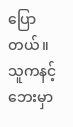ပြောတယ်။ သူကနင့်ဘေးမှာ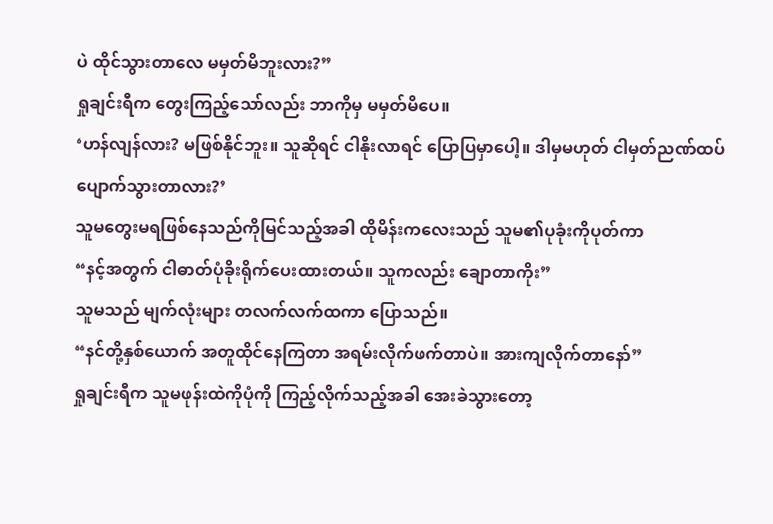ပဲ ထိုင်သွားတာလေ မမှတ်မိဘူးလား?”
ရှုချင်းရီက တွေးကြည့်သော်လည်း ဘာကိုမှ မမှတ်မိပေ။
‘ဟန်လျန်လား? မဖြစ်နိုင်ဘူး။ သူဆိုရင် ငါနိုးလာရင် ပြောပြမှာပေါ့။ ဒါမှမဟုတ် ငါမှတ်ညဏ်ထပ်ပျောက်သွားတာလား?’
သူမတွေးမရဖြစ်နေသည်ကိုမြင်သည့်အခါ ထိုမိန်းကလေးသည် သူမ၏ပုခုံးကိုပုတ်ကာ
“နင့်အတွက် ငါဓာတ်ပုံခိုးရိုက်ပေးထားတယ်။ သူကလည်း ချောတာကိုး”
သူမသည် မျက်လုံးများ တလက်လက်ထကာ ပြောသည်။
“နင်တို့နှစ်ယောက် အတူထိုင်နေကြတာ အရမ်းလိုက်ဖက်တာပဲ။ အားကျလိုက်တာနော်”
ရှုချင်းရီက သူမဖုန်းထဲကိုပုံကို ကြည့်လိုက်သည့်အခါ အေးခဲသွားတော့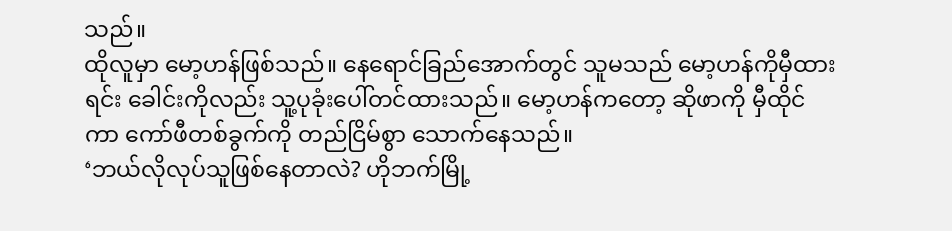သည်။
ထိုလူမှာ မော့ဟန်ဖြစ်သည်။ နေရောင်ခြည်အောက်တွင် သူမသည် မော့ဟန်ကိုမှီထားရင်း ခေါင်းကိုလည်း သူ့ပုခုံးပေါ်တင်ထားသည်။ မော့ဟန်ကတော့ ဆိုဖာကို မှီထိုင်ကာ ကော်ဖီတစ်ခွက်ကို တည်ငြိမ်စွာ သောက်နေသည်။
‘ဘယ်လိုလုပ်သူဖြစ်နေတာလဲ? ဟိုဘက်မြို့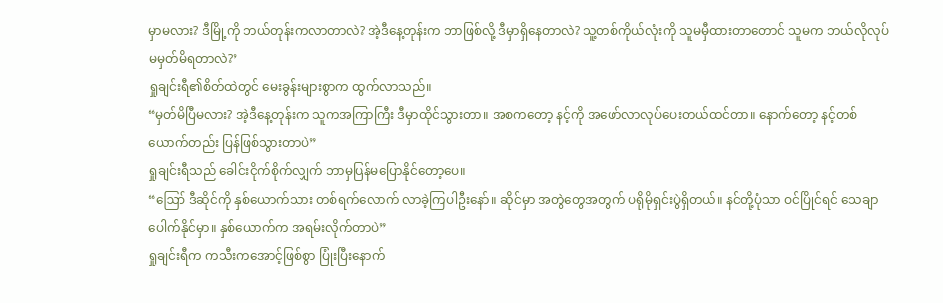မှာမလား? ဒီမြို့ကို ဘယ်တုန်းကလာတာလဲ? အဲ့ဒီနေ့တုန်းက ဘာဖြစ်လို့ ဒီမှာရှိနေတာလဲ? သူ့တစ်ကိုယ်လုံးကို သူမမှီထားတာတောင် သူမက ဘယ်လိုလုပ် မမှတ်မိရတာလဲ?’
ရှုချင်းရီ၏စိတ်ထဲတွင် မေးခွန်းများစွာက ထွက်လာသည်။
“မှတ်မိပြီမလား? အဲ့ဒီနေ့တုန်းက သူကအကြာကြီး ဒီမှာထိုင်သွားတာ။ အစကတော့ နင့်ကို အဖော်လာလုပ်ပေးတယ်ထင်တာ။ နောက်တော့ နင့်တစ်ယောက်တည်း ပြန်ဖြစ်သွားတာပဲ”
ရှုချင်းရီသည် ခေါင်းငိုက်စိုက်လျှက် ဘာမှပြန်မပြောနိုင်တော့ပေ။
“ဪ ဒီဆိုင်ကို နှစ်ယောက်သား တစ်ရက်လောက် လာခဲ့ကြပါဦးနော်။ ဆိုင်မှာ အတွဲတွေအတွက် ပရိုမိုရှင်းပွဲရှိတယ်။ နင်တို့ပုံသာ ဝင်ပြိုင်ရင် သေချာပေါက်နိုင်မှာ။ နှစ်ယောက်က အရမ်းလိုက်တာပဲ”
ရှုချင်းရီက ကသီးကအောင့်ဖြစ်စွာ ပြုံးပြီးနောက်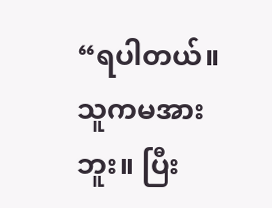“ရပါတယ်။ သူကမအားဘူး။ ပြီး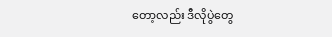တော့လည်း ဒီလိုပွဲတွေ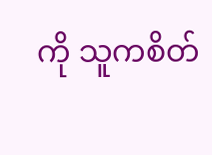ကို သူကစိတ်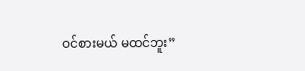ဝင်စားမယ် မထင်ဘူး”